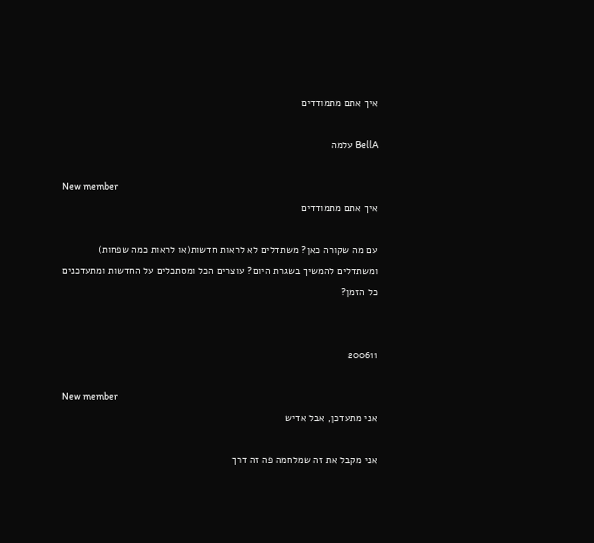איך אתם מתמודדים

BellA עלמה

New member
איך אתם מתמודדים

עם מה שקורה כאן? משתדלים לא לראות חדשות(או לראות כמה שפחות) ומשתדלים להמשיך בשגרת היום? עוצרים הכל ומסתכלים על החדשות ומתעדכנים כל הזמן?


200611

New member
אני מתעדכן, אבל אדיש

אני מקבל את זה שמלחמה פה זה דרך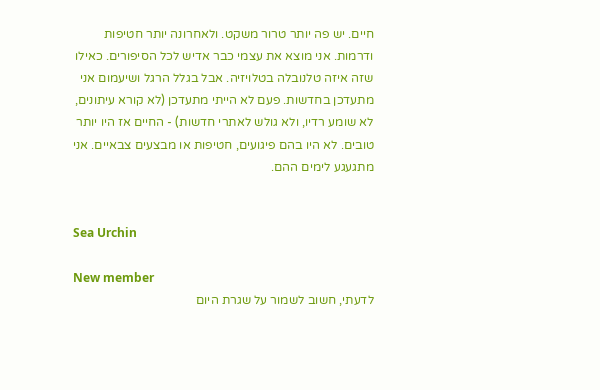חיים. יש פה יותר טרור משקט. ולאחרונה יותר חטיפות ודרמות. אני מוצא את עצמי כבר אדיש לכל הסיפורים. כאילו שזה איזה טלנובלה בטלויזיה. אבל בגלל הרגל ושיעמום אני מתעדכן בחדשות. פעם לא הייתי מתעדכן (לא קורא עיתונים, לא שומע רדיו, ולא גולש לאתרי חדשות) - החיים אז היו יותר טובים. לא היו בהם פיגועים, חטיפות או מבצעים צבאיים. אני מתגעגע לימים ההם.


Sea Urchin

New member
לדעתי, חשוב לשמור על שגרת היום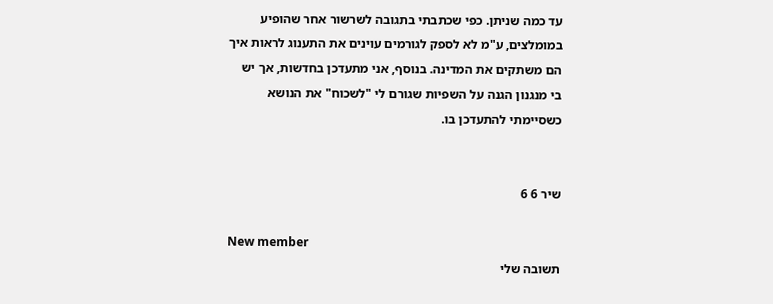עד כמה שניתן. כפי שכתבתי בתגובה לשרשור אחר שהופיע במומלצים, ע"מ לא לספק לגורמים עוינים את התענוג לראות איך הם משתקים את המדינה. בנוסף, אני מתעדכן בחדשות, אך יש בי מנגנון הגנה על השפיות שגורם לי "לשכוח" את הנושא כשסיימתי להתעדכן בו.


שיר 6 6

New member
תשובה שלי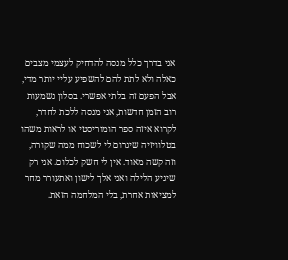אני בדרך כלל מנסה להדחיק לעצמי מצבים כאלה ולא לתת להם להשפיע עליי יותר מדי, אבל הפעם זה בלתי אפשרי. בסלון נשמעות רוב הזמן חדשות, אני מנסה ללכת לחדר, לקרוא איזה ספר הומוריסטי או לראות משהו בטלוויזיה שיגרום לי לשכוח ממה שקורה, וזה קשה מאוד. אין לי חשק לכלום. אני רק שיגיע הלילה ואני אלך לישון ואתעורר מחר למציאות אחרת, בלי המלחמה הזאת.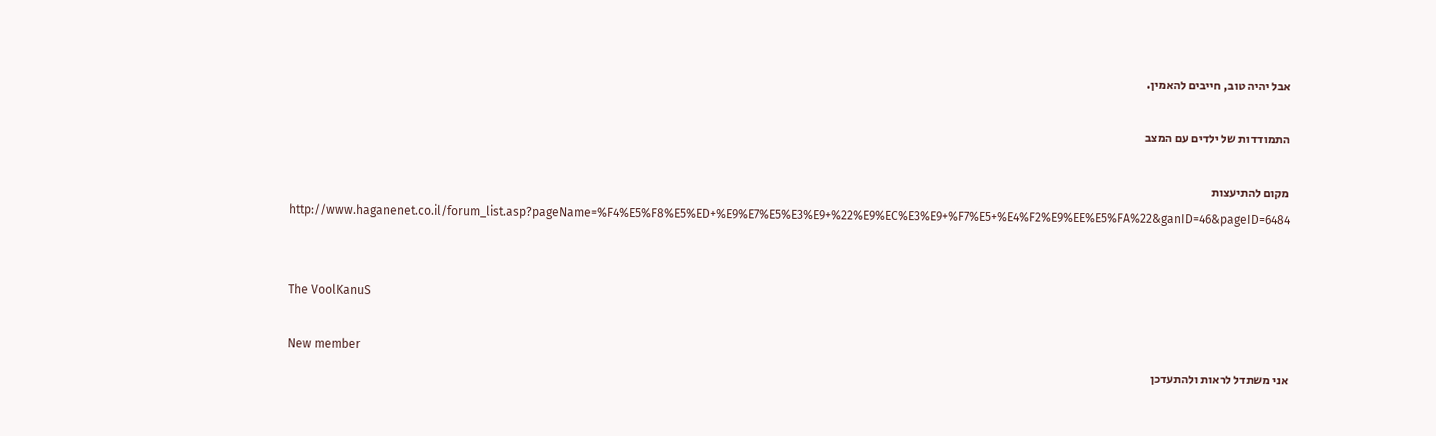אבל יהיה טוב, חייבים להאמין.

התמודדות של ילדים עם המצב

מקום להתיעצות http://www.haganenet.co.il/forum_list.asp?pageName=%F4%E5%F8%E5%ED+%E9%E7%E5%E3%E9+%22%E9%EC%E3%E9+%F7%E5+%E4%F2%E9%EE%E5%FA%22&ganID=46&pageID=6484


The VoolKanuS

New member
אני משתדל לראות ולהתעדכן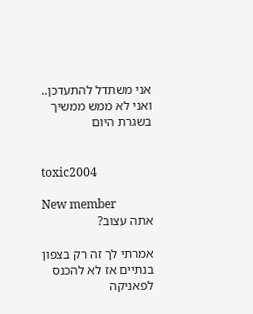אני משתדל להתעדכן.. ואני לא ממש ממשיך בשגרת היום


toxic2004

New member
אתה עצוב?

אמרתי לך זה רק בצפון בנתיים אז לא להכנס לפאניקה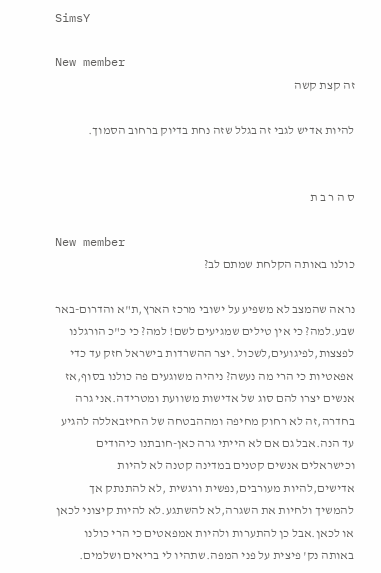SimsY

New member
זה קצת קשה

להיות אדיש לגבי זה בגלל שזה נחת בדיוק ברחוב הסמוך.


ס ה ר ב ת

New member
כולנו באותה הקלחת שמתם לב?

נראה שהמצב לא משפיע על ישובי מרכז הארץ,ת"א והדרום-באר שבע.למה? כי אין טילים שמגיעים לשם! למה? כי כ"כ הורגלנו לפצצות,לפיגועים,לשכול .יצר ההשרדות בישראל חזק עד כדי אפאטיות כי הרי מה נעשה? ניהיה משוגעים פה כולנו בסוף,אז אנשים יצרו להם סוג של אדישות משוועת ומטרידה.אני גרה בחדרה,זה לא רחוק מחיפה ומההבטחה של החיזבאללה להגיע עד הנה.אבל גם אם לא הייתי גרה כאן-חובתנו כיהודים וכישראלים אנשים קטנים במדינה קטנה לא להיות אדישים,להיות מעורבים,נפשית ורגשית ,לא להתנתק אך להמשיך ולחיות את השגרה,לא להשתגע.לא להיות קיצוני לכאן או לכאן.אבל כן להתערות ולהיות אמפאטים כי הרי כולנו באותה נק' פיצית על פני המפה.שתהיו לי בריאים ושלמים.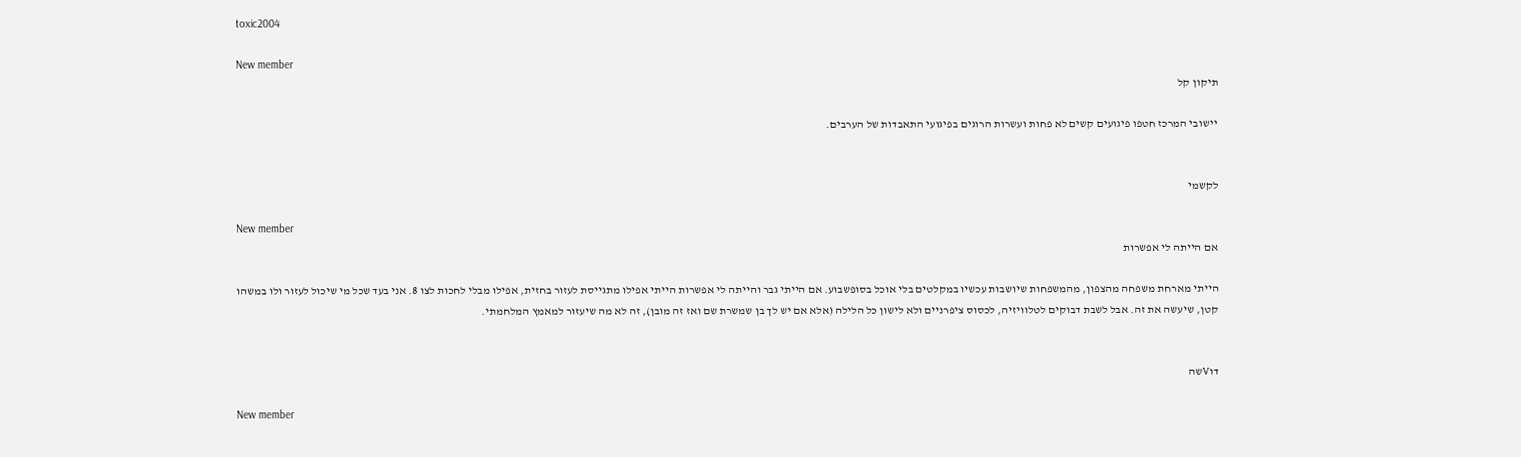toxic2004

New member
תיקון קל

יישובי המרכז חטפו פיגועים קשים לא פחות ועשרות הרוגים בפיגועי התאבדות של הערבים.


לקשמי

New member
אם הייתה לי אפשרות

הייתי מארחת משפחה מהצפון, מהמשפחות שיושבות עכשיו במקלטים בלי אוכל בסופשבוע. אם הייתי גבר והייתה לי אפשרות הייתי אפילו מתגייסת לעזור בחזית, אפילו מבלי לחכות לצו 8. אני בעד שכל מי שיכול לעזור ולו במשהו קטן, שיעשה את זה. אבל לשבת דבוקים לטלוויזיה, לכסוס ציפרניים ולא לישון כל הלילה (אלא אם יש לך בן שמשרת שם ואז זה מובן), זה לא מה שיעזור למאמץ המלחמתי.


דוVשה

New member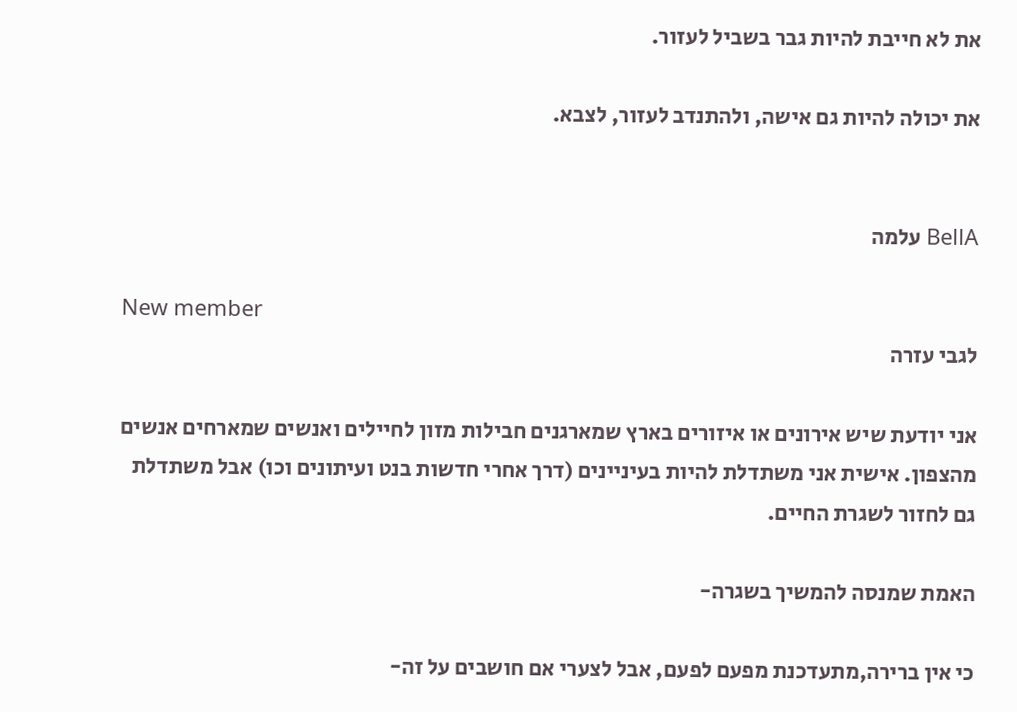את לא חייבת להיות גבר בשביל לעזור.

את יכולה להיות גם אישה, ולהתנדב לעזור, לצבא.


BellA עלמה

New member
לגבי עזרה

אני יודעת שיש אירונים או איזורים בארץ שמארגנים חבילות מזון לחיילים ואנשים שמארחים אנשים מהצפון. אישית אני משתדלת להיות בעיניינים (דרך אחרי חדשות בנט ועיתונים וכו) אבל משתדלת גם לחזור לשגרת החיים.

האמת שמנסה להמשיך בשגרה-

כי אין ברירה,מתעדכנת מפעם לפעם, אבל לצערי אם חושבים על זה-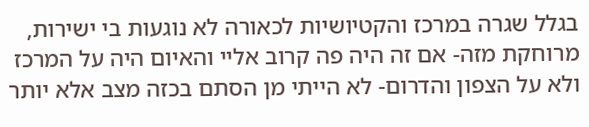בגלל שגרה במרכז והקטיושיות לכאורה לא נוגעות בי ישירות, מרוחקת מזה- אם זה היה פה קרוב אליי והאיום היה על המרכז ולא על הצפון והדרום- לא הייתי מן הסתם בכזה מצב אלא יותר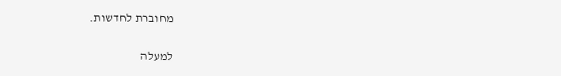מחוברת לחדשות.

למעלה